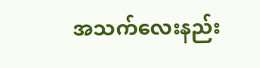အသက်လေးနည်း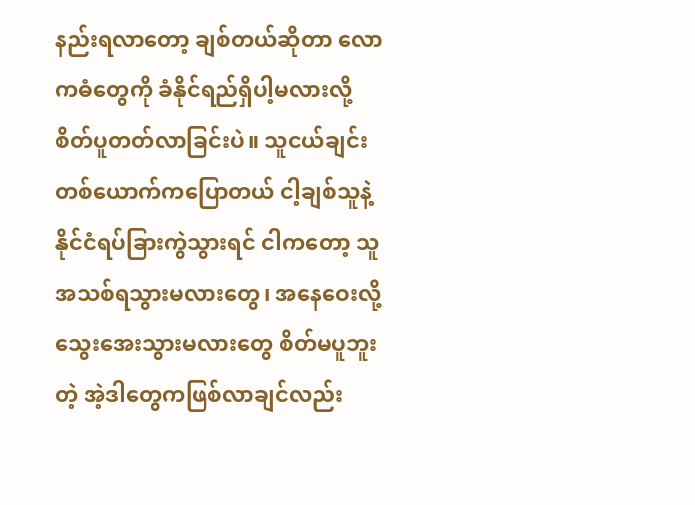နည်းရလာတော့ ချစ်တယ်ဆိုတာ လောကဓံတွေကို ခံနိုင်ရည်ရှိပါ့မလားလို့ စိတ်ပူတတ်လာခြင်းပဲ။ သူငယ်ချင်းတစ်ယောက်ကပြောတယ် ငါ့ချစ်သူနဲ့ နိုင်ငံရပ်ခြားကွဲသွားရင် ငါကတော့ သူအသစ်ရသွားမလားတွေ၊ အနေဝေးလို့သွေးအေးသွားမလားတွေ စိတ်မပူဘူးတဲ့ အဲ့ဒါတွေကဖြစ်လာချင်လည်း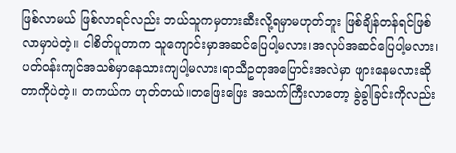ဖြစ်လာမယ် ဖြစ်လာရင်လည်း ဘယ်သူကမှတားဆီးလို့ရမှာမဟုတ်ဘူး ဖြစ်ချိန်တန်ရင်ဖြစ်လာမှာပဲတဲ့။ ငါစိတ်ပူတာက သူကျောင်းမှာအဆင်ပြေပါ့မလား၊အလုပ်အဆင်ပြေပါ့မလား၊ ပတ်ဝန်းကျင်အသစ်မှာနေသားကျပါ့မလား၊ရာသီဥတုအပြောင်းအလဲမှာ ဖျားနေမလားဆိုတာကိုပဲတဲ့။ တကယ်က ဟုတ်တယ်။တဖြေးဖြေး အသက်ကြီးလာတော့ ခွဲခွါခြင်းကိုလည်း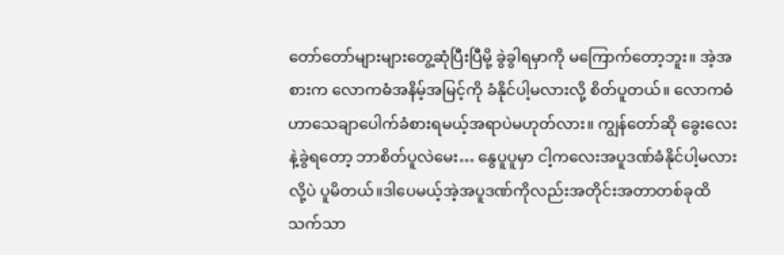တော်တော်များများတွေ့ဆုံပြီးပြီမို့ ခွဲခွါရမှာကို မကြောက်တော့ဘူး။ အဲ့အစားက လောကဓံအနိမ့်အမြင့်ကို ခံနိုင်ပါ့မလားလို့ စိတ်ပူတယ်။ လောကဓံဟာသေချာပေါက်ခံစားရမယ့်အရာပဲမဟုတ်လား။ ကျွန်တော်ဆို ခွေးလေးနဲ့ခွဲရတော့ ဘာစိတ်ပူလဲမေး… နွေပူပူမှာ ငါ့ကလေးအပူဒဏ်ခံနိုင်ပါ့မလားလို့ပဲ ပူမိတယ်။ဒါပေမယ့်အဲ့အပူဒဏ်ကိုလည်းအတိုင်းအတာတစ်ခုထိသက်သာ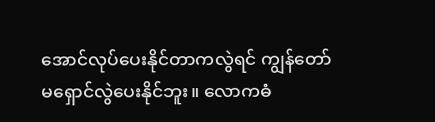အောင်လုပ်ပေးနိုင်တာကလွဲရင် ကျွန်တော်မရှောင်လွဲပေးနိုင်ဘူး။ လောကဓံ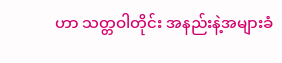ဟာ သတ္တဝါတိုင်း အနည်းနဲ့အများခံ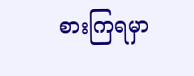စားကြရမှာ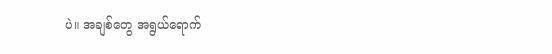ပဲ။ အချစ်တွေ အရွယ်ရောက်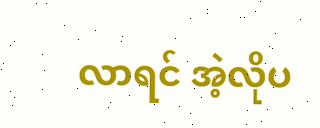လာရင် အဲ့လိုပ